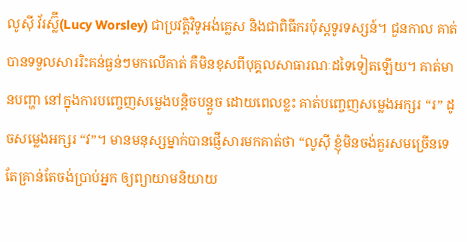លូស៊ី វ័រស្ល៊ី(Lucy Worsley) ជាប្រវត្តិវិទូអង់គ្លេស និងជាពិធីករប៉ុស្តទូរទស្សន៍។ ជួនកាល គាត់បានទទួលសាររិះគន់ធ្ងន់ៗមកលើគាត់ គឺមិនខុសពីបុគ្គលសាធារណៈដទៃទៀតឡើយ។ គាត់មានបញ្ហា នៅក្នុងការបញ្ចេញសម្លេងបន្តិចបន្តួច ដោយពេលខ្លះ គាត់បញ្ចេញសម្លេងអក្សរ “រ” ដូចសម្លេងអក្សរ “វ”។ មានមនុស្សម្នាក់បានផ្ញើសារមកគាត់ថា “លូស៊ី ខ្ញុំមិនចង់គួរសមច្រើនទេ តែគ្រាន់តែចង់ប្រាប់អ្នក ឲ្យព្យាយាមនិយាយ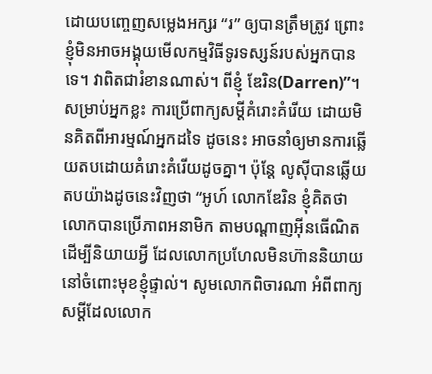ដោយបញ្ចេញសម្លេងអក្សរ “រ” ឲ្យបានត្រឹមត្រូវ ព្រោះខ្ញុំមិនអាចអង្គុយមើលកម្មវិធីទូរទស្សន៍របស់អ្នកបានទេ។ វាពិតជារំខានណាស់។ ពីខ្ញុំ ឌែរិន(Darren)”។
សម្រាប់អ្នកខ្លះ ការប្រើពាក្យសម្តីគំរោះគំរើយ ដោយមិនគិតពីអារម្មណ៍អ្នកដទៃ ដូចនេះ អាចនាំឲ្យមានការឆ្លើយតបដោយគំរោះគំរើយដូចគ្នា។ ប៉ុន្តែ លូស៊ីបានឆ្លើយតបយ៉ាងដូចនេះវិញថា “អូហ៍ លោកឌែរិន ខ្ញុំគិតថា លោកបានប្រើភាពអនាមិក តាមបណ្តាញអ៊ីនធើណិត ដើម្បីនិយាយអ្វី ដែលលោកប្រហែលមិនហ៊ាននិយាយ នៅចំពោះមុខខ្ញុំផ្ទាល់។ សូមលោកពិចារណា អំពីពាក្យសម្តីដែលលោក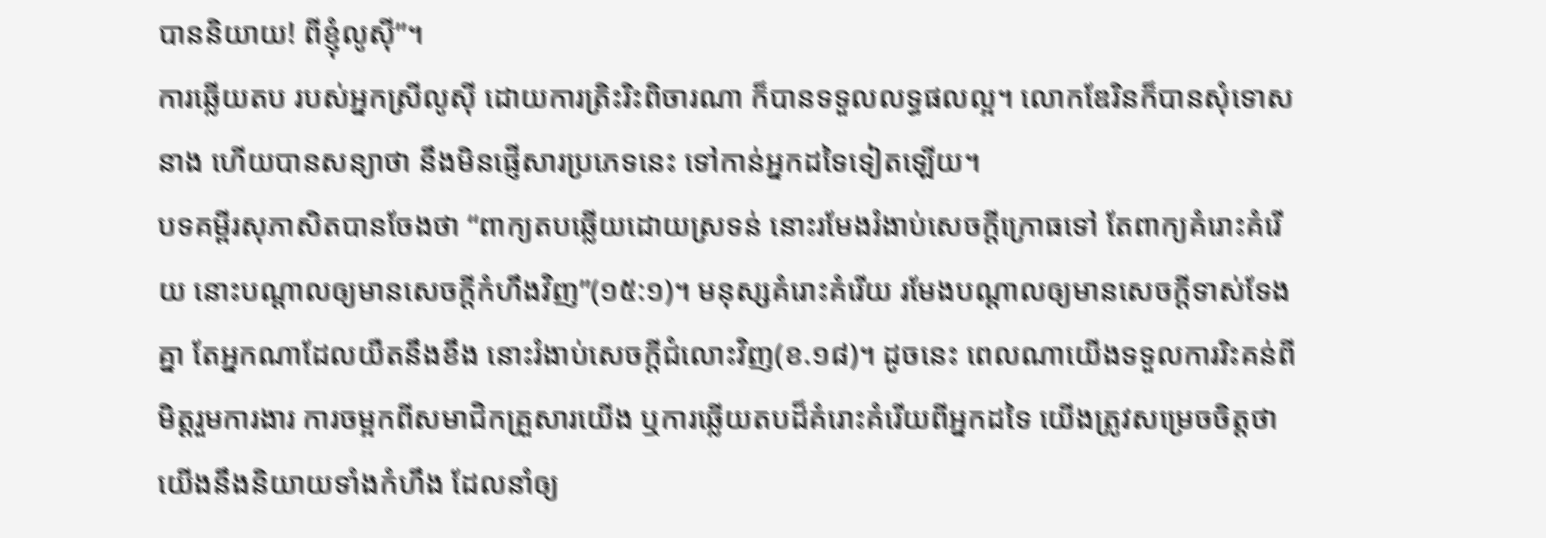បាននិយាយ! ពីខ្ញុំលូស៊ី”។
ការឆ្លើយតប របស់អ្នកស្រីលូស៊ី ដោយការត្រិះរិះពិចារណា ក៏បានទទួលលទ្ធផលល្អ។ លោកឌែរិនក៏បានសុំទោសនាង ហើយបានសន្យាថា នឹងមិនផ្ញើសារប្រភេទនេះ ទៅកាន់អ្នកដទៃទៀតឡើយ។
បទគម្ពីរសុភាសិតបានចែងថា “ពាក្យតបឆ្លើយដោយស្រទន់ នោះរមែងរំងាប់សេចក្តីក្រោធទៅ តែពាក្យគំរោះគំរើយ នោះបណ្តាលឲ្យមានសេចក្តីកំហឹងវិញ”(១៥:១)។ មនុស្សគំរោះគំរើយ រមែងបណ្តាលឲ្យមានសេចក្តីទាស់ទែងគ្នា តែអ្នកណាដែលយឺតនឹងខឹង នោះរំងាប់សេចក្តីជំលោះវិញ(ខ.១៨)។ ដូចនេះ ពេលណាយើងទទួលការរិះគន់ពីមិត្តរួមការងារ ការចម្អកពីសមាជិកគ្រួសារយើង ឬការឆ្លើយតបដ៏គំរោះគំរើយពីអ្នកដទៃ យើងត្រូវសម្រេចចិត្តថា យើងនឹងនិយាយទាំងកំហឹង ដែលនាំឲ្យ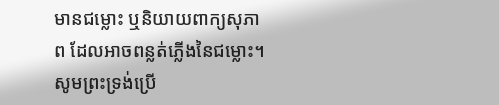មានជម្លោះ ឬនិយាយពាក្យសុភាព ដែលអាចពន្លត់ភ្លើងនៃជម្លោះ។
សូមព្រះទ្រង់ប្រើ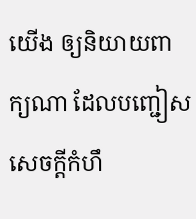យើង ឲ្យនិយាយពាក្យណា ដែលបញ្ជៀសសេចក្តីកំហឹ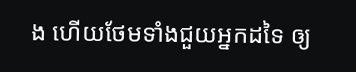ង ហើយថែមទាំងជួយអ្នកដទៃ ឲ្យ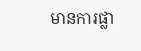មានការផ្លា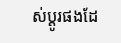ស់ប្តូរផងដែ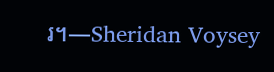រ។—Sheridan Voysey